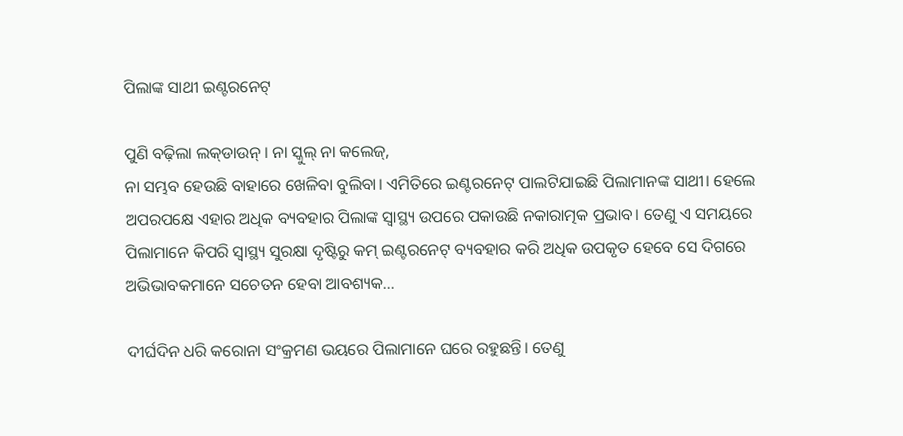ପିଲାଙ୍କ ସାଥୀ ଇଣ୍ଟରନେଟ୍‌

ପୁଣି ବଢ଼ିଲା ଲକ୍‌ଡାଉନ୍‌ । ନା ସ୍କୁଲ୍‌ ନା କଲେଜ୍‌,
ନା ସମ୍ଭବ ହେଉଛି ବାହାରେ ଖେଳିବା ବୁଲିବା। ଏମିତିରେ ଇଣ୍ଟରନେଟ୍‌ ପାଲଟିଯାଇଛି ପିଲାମାନଙ୍କ ସାଥୀ। ହେଲେ ଅପରପକ୍ଷେ ଏହାର ଅଧିକ ବ୍ୟବହାର ପିଲାଙ୍କ ସ୍ବାସ୍ଥ୍ୟ ଉପରେ ପକାଉଛି ନକାରାତ୍ମକ ପ୍ରଭାବ। ତେଣୁ ଏ ସମୟରେ ପିଲାମାନେ କିପରି ସ୍ବାସ୍ଥ୍ୟ ସୁରକ୍ଷା ଦୃଷ୍ଟିରୁ କମ୍‌ ଇଣ୍ଟରନେଟ୍‌ ବ୍ୟବହାର କରି ଅଧିକ ଉପକୃତ ହେବେ ସେ ଦିଗରେ ଅଭିଭାବକମାନେ ସଚେତନ ହେବା ଆବଶ୍ୟକ…

ଦୀର୍ଘଦିନ ଧରି କରୋନା ସଂକ୍ରମଣ ଭୟରେ ପିଲାମାନେ ଘରେ ରହୁଛନ୍ତି। ତେଣୁ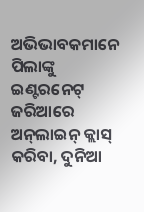ଅଭିଭାବକମାନେ ପିଲାଙ୍କୁ ଇଣ୍ଟରନେଟ୍‌ ଜରିଆରେ ଅନ୍‌ଲାଇନ୍‌ କ୍ଲାସ୍‌ କରିବା, ଦୁନିଆ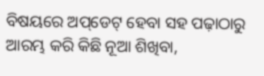ବିଷୟରେ ଅପ୍‌ଡେଟ୍‌ ହେବା ସହ ପଢ଼ାଠାରୁ ଆରମ୍ଭ କରି କିଛି ନୂଆ ଶିଖିବା,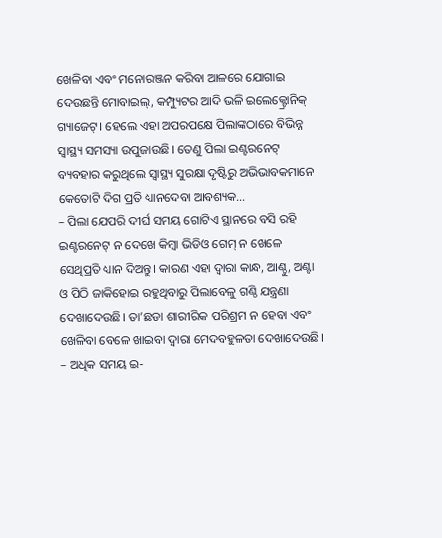ଖେଳିବା ଏବଂ ମନୋରଞ୍ଜନ କରିବା ଆଳରେ ଯୋଗାଇ ଦେଉଛନ୍ତି ମୋବାଇଲ୍‌, କମ୍ପ୍ୟୁଟର ଆଦି ଭଳି ଇଲେକ୍ଟ୍ରୋନିକ୍‌ ଗ୍ୟାଜେଟ୍‌। ହେଲେ ଏହା ଅପରପକ୍ଷେ ପିଲାଙ୍କଠାରେ ବିଭିନ୍ନ ସ୍ବାସ୍ଥ୍ୟ ସମସ୍ୟା ଉପୁଜାଉଛି। ତେଣୁ ପିଲା ଇଣ୍ଟରନେଟ୍‌ ବ୍ୟବହାର କରୁଥିଲେ ସ୍ବାସ୍ଥ୍ୟ ସୁରକ୍ଷା ଦୃଷ୍ଟିରୁ ଅଭିଭାବକମାନେ କେତୋଟି ଦିଗ ପ୍ରତି ଧ୍ୟାନଦେବା ଆବଶ୍ୟକ…
– ପିଲା ଯେପରି ଦୀର୍ଘ ସମୟ ଗୋଟିଏ ସ୍ଥାନରେ ବସି ରହି ଇଣ୍ଟରନେଟ୍‌ ନ ଦେଖେ କିମ୍ବା ଭିଡିଓ ଗେମ୍‌ ନ ଖେଳେ ସେଥିପ୍ରତି ଧ୍ୟାନ ଦିଅନ୍ତୁ। କାରଣ ଏହା ଦ୍ବାରା କାନ୍ଧ, ଆଣ୍ଠୁ, ଅଣ୍ଟା ଓ ପିଠି ଜାକିହୋଇ ରହୁଥିବାରୁ ପିଲାବେଳୁ ଗଣ୍ଠି ଯନ୍ତ୍ରଣା ଦେଖାଦେଉଛି। ତା’ଛଡା ଶାରୀରିକ ପରିଶ୍ରମ ନ ହେବା ଏବଂ ଖେଳିବା ବେଳେ ଖାଇବା ଦ୍ୱାରା ମେଦବହୁଳତା ଦେଖାଦେଉଛି।
– ଅଧିକ ସମୟ ଇ-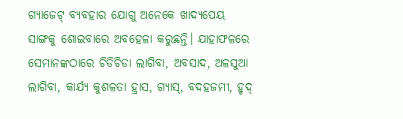ଗ୍ୟାଜେଟ୍‌ ବ୍ୟବହାର ଯୋଗୁ ଅନେକେ ଖାଦ୍ୟପେୟ ସାଙ୍ଗକୁ ଶୋଇବାରେ ଅବହେଳା କରୁଛନ୍ତି। ଯାହାଫଳରେ ସେମାନଙ୍କଠାରେ ଚିଡିଚିଡା ଲାଗିବା, ଅବସାଦ, ଅଳସୁଆ ଲାଗିବା, କାର୍ଯ୍ୟ କୁଶଳତା ହ୍ରାସ, ଗ୍ୟାସ୍‌, ବଦହଜମୀ, ହୃଦ୍‌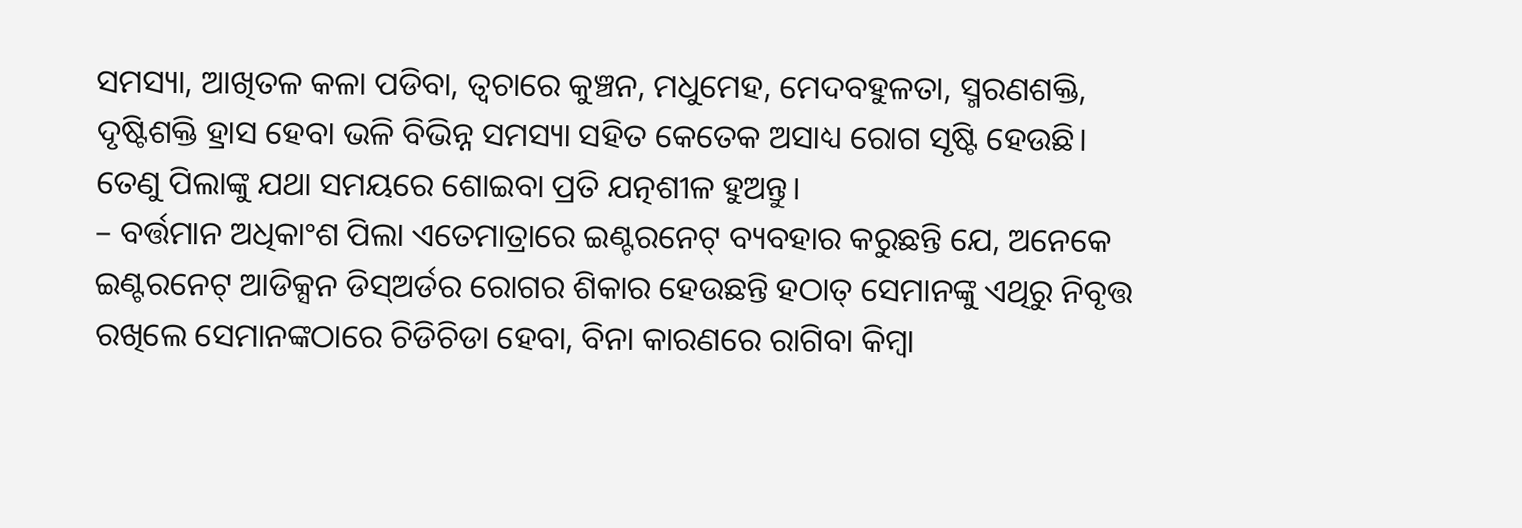ସମସ୍ୟା, ଆଖିତଳ କଳା ପଡିବା, ତ୍ବଚାରେ କୁଞ୍ଚନ, ମଧୁମେହ, ମେଦବହୁଳତା, ସ୍ମରଣଶକ୍ତି, ଦୃଷ୍ଟିଶକ୍ତି ହ୍ରାସ ହେବା ଭଳି ବିଭିନ୍ନ ସମସ୍ୟା ସହିତ କେତେକ ଅସାଧ୍ୟ ରୋଗ ସୃଷ୍ଟି ହେଉଛି। ତେଣୁ ପିଲାଙ୍କୁ ଯଥା ସମୟରେ ଶୋଇବା ପ୍ରତି ଯତ୍ନଶୀଳ ହୁଅନ୍ତୁ।
– ବର୍ତ୍ତମାନ ଅଧିକାଂଶ ପିଲା ଏତେମାତ୍ରାରେ ଇଣ୍ଟରନେଟ୍‌ ବ୍ୟବହାର କରୁଛନ୍ତି ଯେ, ଅନେକେ ଇଣ୍ଟରନେଟ୍‌ ଆଡିକ୍ସନ ଡିସ୍‌ଅର୍ଡର ରୋଗର ଶିକାର ହେଉଛନ୍ତି ହଠାତ୍‌ ସେମାନଙ୍କୁ ଏଥିରୁ ନିବୃତ୍ତ ରଖିଲେ ସେମାନଙ୍କଠାରେ ଚିଡିଚିଡା ହେବା, ବିନା କାରଣରେ ରାଗିବା କିମ୍ବା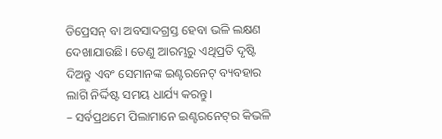ଡିପ୍ରେସନ୍‌ ବା ଅବସାଦଗ୍ରସ୍ତ ହେବା ଭଳି ଲକ୍ଷଣ ଦେଖାଯାଉଛି। ତେଣୁ ଆରମ୍ଭରୁ ଏଥିପ୍ରତି ଦୃଷ୍ଟି ଦିଅନ୍ତୁ ଏବଂ ସେମାନଙ୍କ ଇଣ୍ଟରନେଟ୍‌ ବ୍ୟବହାର ଲାଗି ନିର୍ଦ୍ଦିଷ୍ଟ ସମୟ ଧାର୍ଯ୍ୟ କରନ୍ତୁ।
– ସର୍ବପ୍ରଥମେ ପିଲାମାନେ ଇଣ୍ଟରନେଟ୍‌ର କିଭଳି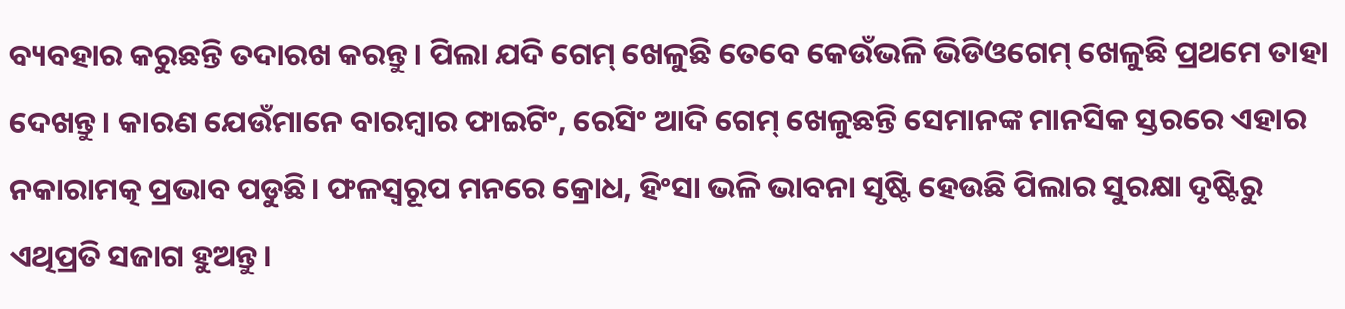ବ୍ୟବହାର କରୁଛନ୍ତି ତଦାରଖ କରନ୍ତୁ। ପିଲା ଯଦି ଗେମ୍‌ ଖେଳୁଛି ତେବେ କେଉଁଭଳି ଭିଡିଓଗେମ୍‌ ଖେଳୁଛି ପ୍ରଥମେ ତାହା ଦେଖନ୍ତୁ। କାରଣ ଯେଉଁମାନେ ବାରମ୍ବାର ଫାଇଟିଂ, ରେସିଂ ଆଦି ଗେମ୍‌ ଖେଳୁଛନ୍ତି ସେମାନଙ୍କ ମାନସିକ ସ୍ତରରେ ଏହାର ନକାରାମତ୍କ ପ୍ରଭାବ ପଡୁଛି। ଫଳସ୍ବରୂପ ମନରେ କ୍ରୋଧ, ହିଂସା ଭଳି ଭାବନା ସୃଷ୍ଟି ହେଉଛି ପିଲାର ସୁରକ୍ଷା ଦୃଷ୍ଟିରୁ ଏଥିପ୍ରତି ସଜାଗ ହୁଅନ୍ତୁ।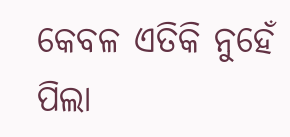କେବଳ ଏତିକି ନୁହେଁ ପିଲା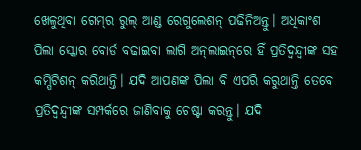ଖେଳୁଥିବା ଗେମ୍‌ର ରୁଲ୍‌ ଆଣ୍ଡ ରେଗୁଲେଶନ୍‌ ପଢିନିଅନ୍ତୁ। ଅଧିକାଂଶ ପିଲା ସ୍କୋର ବୋର୍ଡ ବଢାଇବା ଲାଗି ଅନ୍‌ଲାଇନ୍‌ରେ ହିଁ ପ୍ରତିଦ୍ୱନ୍ଦ୍ୱୀଙ୍କ ସହ କମ୍ପିଟିଶନ୍‌ କରିଥାନ୍ତି। ଯଦି ଆପଣଙ୍କ ପିଲା ବି ଏପରି କରୁଥାନ୍ତି ତେବେ ପ୍ରତିଦ୍ୱନ୍ଦ୍ୱୀଙ୍କ ସମ୍ପର୍କରେ ଜାଣିବାକୁ ଚେଷ୍ଟା କରନ୍ତୁ। ଯଦି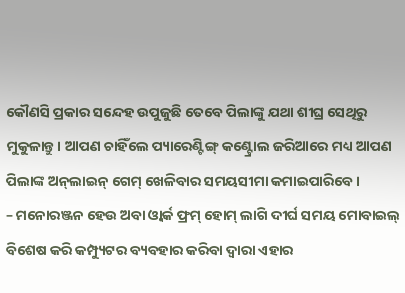କୌଣସି ପ୍ରକାର ସନ୍ଦେହ ଉପୁଜୁଛି ତେବେ ପିଲାଙ୍କୁ ଯଥା ଶୀଘ୍ର ସେଥିରୁ ମୁକୁଳାନ୍ତୁ। ଆପଣ ଚାହିଁଲେ ପ୍ୟାରେଣ୍ଟିଙ୍ଗ୍‌ କଣ୍ଟ୍ରୋଲ ଜରିଆରେ ମଧ୍ୟ ଆପଣ ପିଲାଙ୍କ ଅନ୍‌ଲାଇନ୍‌ ଗେମ୍‌ ଖେଳିବାର ସମୟସୀମା କମାଇପାରିବେ।
– ମନୋରଞ୍ଜନ ହେଉ ଅବା ଓ୍ବାର୍କ ଫ୍ରମ୍‌ ହୋମ୍‌ ଲାଗି ଦୀର୍ଘ ସମୟ ମୋବାଇଲ୍‌ ବିଶେଷ କରି କମ୍ପ୍ୟୁଟର ବ୍ୟବହାର କରିବା ଦ୍ୱାରା ଏହାର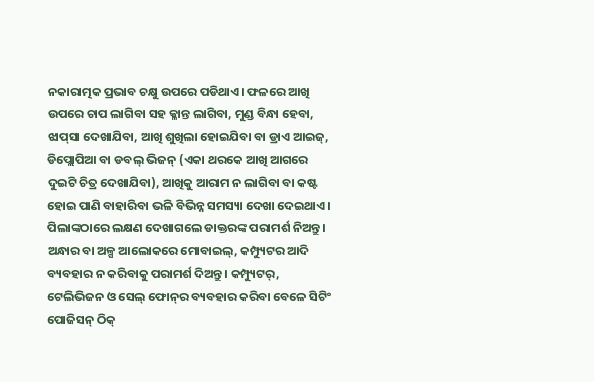ନକାରାତ୍ମକ ପ୍ରଭାବ ଚକ୍ଷୁ ଉପରେ ପଡିଥାଏ। ଫଳରେ ଆଖି ଉପରେ ଚାପ ଲାଗିବା ସହ କ୍ଳାନ୍ତ ଲାଗିବା, ମୁଣ୍ଡ ବିନ୍ଧା ହେବା, ଝାପ୍‌ସା ଦେଖାଯିବା, ଆଖି ଶୁଖିଲା ହୋଇଯିବା ବା ଡ୍ରାଏ ଆଇଜ୍‌, ଡିପ୍ଲୋପିଆ ବା ଡବଲ୍‌ ଭିଜନ୍‌ (ଏକା ଥରକେ ଆଖି ଆଗରେ ଦୁଇଟି ଚିତ୍ର ଦେଖାଯିବା), ଆଖିକୁ ଆରାମ ନ ଲାଗିବା ବା କଷ୍ଟ ହୋଇ ପାଣି ବାହାରିବା ଭଳି ବିଭିନ୍ନ ସମସ୍ୟା ଦେଖା ଦେଇଥାଏ। ପିଲାଙ୍କଠାରେ ଲକ୍ଷଣ ଦେଖାଗଲେ ଡାକ୍ତରଙ୍କ ପରାମର୍ଶ ନିଅନ୍ତୁ। ଅନ୍ଧାର ବା ଅଳ୍ପ ଆଲୋକରେ ମୋବାଇଲ୍‌, କମ୍ପ୍ୟୁଟର ଆଦି ବ୍ୟବହାର ନ କରିବାକୁ ପରାମର୍ଶ ଦିଅନ୍ତୁ। କମ୍ପ୍ୟୁଟର୍‌, ଟେଲିଭିଜନ ଓ ସେଲ୍‌ ଫୋନ୍‌ର ବ୍ୟବହାର କରିବା ବେଳେ ସିଟିଂ ପୋଜିସନ୍‌ ଠିକ୍‌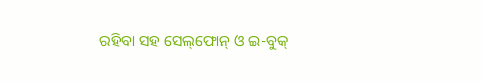ରହିବା ସହ ସେଲ୍‌ଫୋନ୍‌ ଓ ଇ-ବୁକ୍‌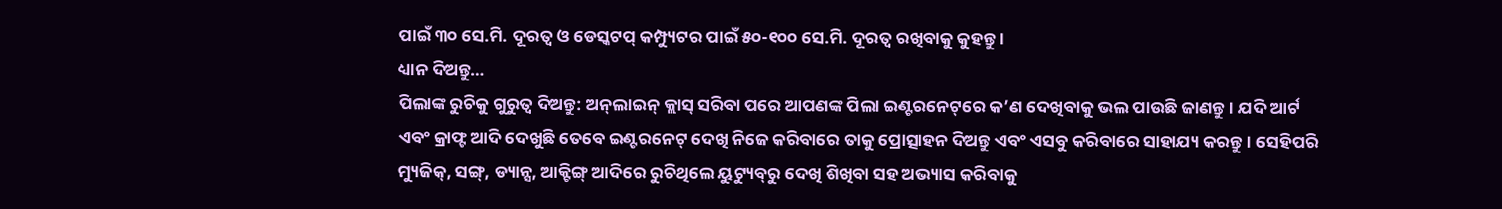ପାଇଁ ୩୦ ସେ.ମି. ଦୂରତ୍ୱ ଓ ଡେସ୍କଟପ୍‌ କମ୍ପ୍ୟୁଟର ପାଇଁ ୫୦-୧୦୦ ସେ.ମି. ଦୂରତ୍ୱ ରଖିବାକୁ କୁହନ୍ତୁ ।
ଧ୍ୟାନ ଦିଅନ୍ତୁ…
ପିଲାଙ୍କ ରୁଚିକୁ ଗୁରୁତ୍ୱ ଦିଅନ୍ତୁ: ଅନ୍‌ଲାଇନ୍‌ କ୍ଲାସ୍‌ ସରିବା ପରେ ଆପଣଙ୍କ ପିଲା ଇଣ୍ଟରନେଟ୍‌ରେ କ’ଣ ଦେଖିବାକୁ ଭଲ ପାଉଛି ଜାଣନ୍ତୁ। ଯଦି ଆର୍ଟ ଏବଂ କ୍ରାଫ୍ଟ ଆଦି ଦେଖୁଛି ତେବେ ଇଣ୍ଟରନେଟ୍‌ ଦେଖି ନିଜେ କରିବାରେ ତାକୁ ପ୍ରୋତ୍ସାହନ ଦିଅନ୍ତୁ ଏବଂ ଏସବୁ କରିବାରେ ସାହାଯ୍ୟ କରନ୍ତୁ। ସେହିପରି ମ୍ୟୁଜିକ୍‌, ସଙ୍ଗ୍‌, ଡ୍ୟାନ୍ସ, ଆକ୍ଟିଙ୍ଗ୍‌ ଆଦିରେ ରୁଚିଥିଲେ ୟୁଟ୍ୟୁବ୍‌ରୁ ଦେଖି ଶିଖିବା ସହ ଅଭ୍ୟାସ କରିବାକୁ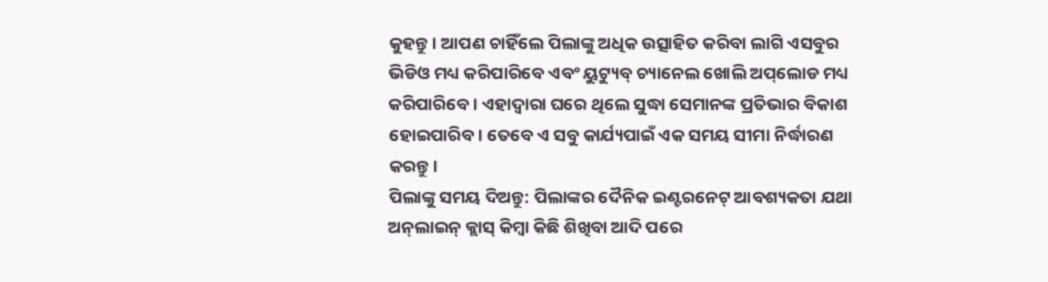କୁହନ୍ତୁ। ଆପଣ ଚାହିଁଲେ ପିଲାଙ୍କୁ ଅଧିକ ଉତ୍ସାହିତ କରିବା ଲାଗି ଏସବୁର ଭିଡିଓ ମଧ୍ୟ କରିପାରିବେ ଏବଂ ୟୁଟ୍ୟୁବ୍‌ ଚ୍ୟାନେଲ ଖୋଲି ଅପ୍‌ଲୋଡ ମଧ୍ୟ କରିପାରିବେ। ଏହାଦ୍ୱାରା ଘରେ ଥିଲେ ସୁଦ୍ଧା ସେମାନଙ୍କ ପ୍ରତିଭାର ବିକାଶ ହୋଇପାରିବ। ତେବେ ଏ ସବୁ କାର୍ଯ୍ୟପାଇଁ ଏକ ସମୟ ସୀମା ନିର୍ଦ୍ଧାରଣ କରନ୍ତୁ।
ପିଲାଙ୍କୁ ସମୟ ଦିଅନ୍ତୁ: ପିଲାଙ୍କର ଦୈନିକ ଇଣ୍ଟରନେଟ୍‌ ଆବଶ୍ୟକତା ଯଥା ଅନ୍‌ଲାଇନ୍‌ କ୍ଲାସ୍‌ କିମ୍ବା କିଛି ଶିଖିବା ଆଦି ପରେ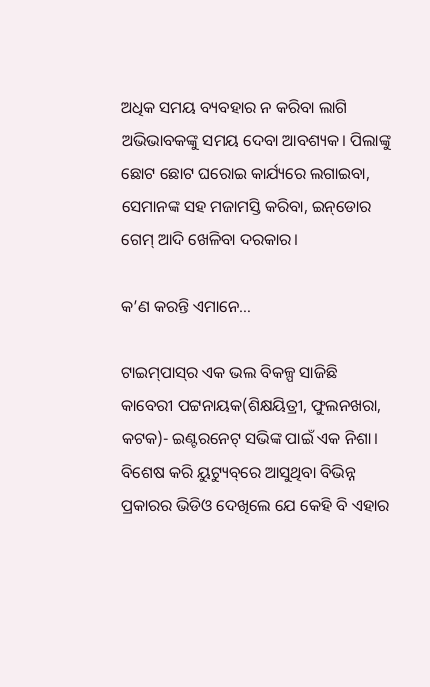ଅଧିକ ସମୟ ବ୍ୟବହାର ନ କରିବା ଲାଗି ଅଭିଭାବକଙ୍କୁ ସମୟ ଦେବା ଆବଶ୍ୟକ। ପିଲାଙ୍କୁ ଛୋଟ ଛୋଟ ଘରୋଇ କାର୍ଯ୍ୟରେ ଲଗାଇବା, ସେମାନଙ୍କ ସହ ମଜାମସ୍ତି କରିବା, ଇନ୍‌ଡୋର ଗେମ୍‌ ଆଦି ଖେଳିବା ଦରକାର।

କ’ଣ କରନ୍ତି ଏମାନେ…

ଟାଇମ୍‌ପାସ୍‌ର ଏକ ଭଲ ବିକଳ୍ପ ସାଜିଛି
କାବେରୀ ପଟ୍ଟନାୟକ(ଶିକ୍ଷୟିତ୍ରୀ, ଫୁଲନଖରା, କଟକ)- ଇଣ୍ଟରନେଟ୍‌ ସଭିଙ୍କ ପାଇଁ ଏକ ନିଶା। ବିଶେଷ କରି ୟୁଟ୍ୟୁବ୍‌ରେ ଆସୁଥିବା ବିଭିନ୍ନ ପ୍ରକାରର ଭିଡିଓ ଦେଖିଲେ ଯେ କେହି ବି ଏହାର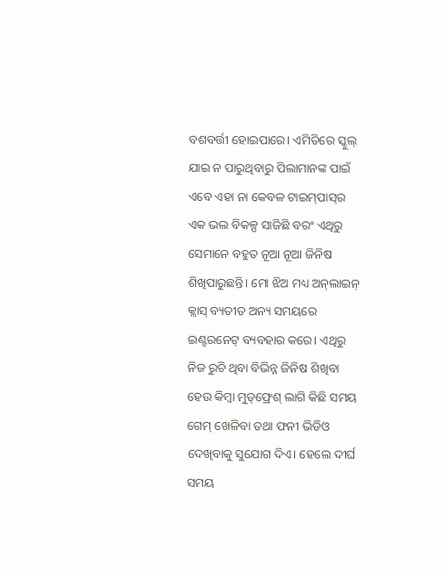ବଶବର୍ତ୍ତୀ ହୋଇପାରେ। ଏମିତିରେ ସ୍କୁଲ୍‌ ଯାଇ ନ ପାରୁଥିବାରୁ ପିଲାମାନଙ୍କ ପାଇଁ ଏବେ ଏହା ନା କେବଳ ଟାଇମ୍‌ପାସ୍‌ର ଏକ ଭଲ ବିକଳ୍ପ ସାଜିଛି ବରଂ ଏଥିରୁ ସେମାନେ ବହୁତ ନୂଆ ନୂଆ ଜିନିଷ ଶିଖିପାରୁଛନ୍ତି। ମୋ ଝିଅ ମଧ୍ୟ ଅନ୍‌ଲାଇନ୍‌ କ୍ଲାସ୍‌ ବ୍ୟତୀତ ଅନ୍ୟ ସମୟରେ ଇଣ୍ଟରନେଟ୍‌ ବ୍ୟବହାର କରେ। ଏଥିରୁ ନିଜ ରୁଚି ଥିବା ବିଭିନ୍ନ ଜିନିଷ ଶିଖିବା ହେଉ କିମ୍ବା ମୁଡ୍‌ଫ୍ରେଶ୍‌ ଲାଗି କିଛି ସମୟ ଗେମ୍‌ ଖେଳିବା ତଥା ଫନୀ ଭିଡିଓ ଦେଖିବାକୁ ସୁଯୋଗ ଦିଏ। ହେଲେ ଦୀର୍ଘ ସମୟ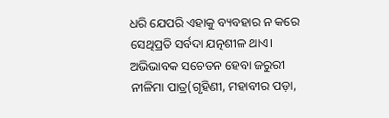ଧରି ଯେପରି ଏହାକୁ ବ୍ୟବହାର ନ କରେ ସେଥିପ୍ରତି ସର୍ବଦା ଯତ୍ନଶୀଳ ଥାଏ।
ଅଭିଭାବକ ସଚେତନ ହେବା ଜରୁରୀ
ନୀଳିମା ପାତ୍ର(ଗୃହିଣୀ, ମହାବୀର ପଡ଼ା,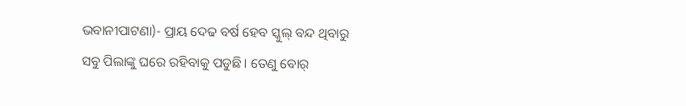ଭବାନୀପାଟଣା)- ପ୍ରାୟ ଦେଢ ବର୍ଷ ହେବ ସ୍କୁଲ୍‌ ବନ୍ଦ ଥିବାରୁ ସବୁ ପିଲାଙ୍କୁ ଘରେ ରହିବାକୁ ପଡୁଛି। ତେଣୁ ବୋର୍‌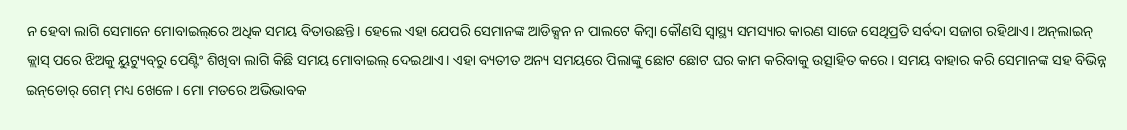ନ ହେବା ଲାଗି ସେମାନେ ମୋବାଇଲ୍‌ରେ ଅଧିକ ସମୟ ବିତାଉଛନ୍ତି। ହେଲେ ଏହା ଯେପରି ସେମାନଙ୍କ ଆଡିକ୍ସନ ନ ପାଲଟେ କିମ୍ବା କୌଣସି ସ୍ବାସ୍ଥ୍ୟ ସମସ୍ୟାର କାରଣ ସାଜେ ସେଥିପ୍ରତି ସର୍ବଦା ସଜାଗ ରହିଥାଏ। ଅନ୍‌ଲାଇନ୍‌ କ୍ଲାସ୍‌ ପରେ ଝିଅକୁ ୟୁଟ୍ୟୁବ୍‌ରୁ ପେଣ୍ଟିଂ ଶିଖିବା ଲାଗି କିଛି ସମୟ ମୋବାଇଲ୍‌ ଦେଇଥାଏ। ଏହା ବ୍ୟତୀତ ଅନ୍ୟ ସମୟରେ ପିଲାଙ୍କୁ ଛୋଟ ଛୋଟ ଘର କାମ କରିବାକୁ ଉତ୍ସାହିତ କରେ। ସମୟ ବାହାର କରି ସେମାନଙ୍କ ସହ ବିଭିନ୍ନ ଇନ୍‌ଡୋର୍‌ ଗେମ୍‌ ମଧ୍ୟ ଖେଳେ। ମୋ ମତରେ ଅଭିଭାବକ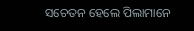ସଚେତନ ହେଲେ ପିଲାମାନେ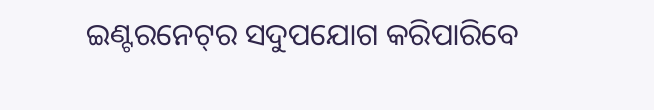ଇଣ୍ଟରନେଟ୍‌ର ସଦୁପଯୋଗ କରିପାରିବେ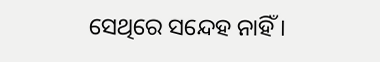ସେଥିରେ ସନ୍ଦେହ ନାହିଁ।